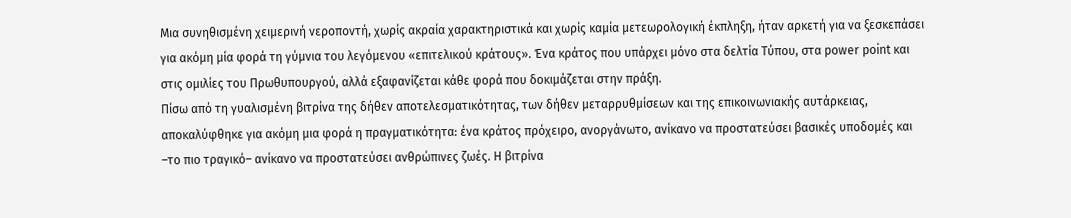Μια συνηθισμένη χειμερινή νεροποντή, χωρίς ακραία χαρακτηριστικά και χωρίς καμία μετεωρολογική έκπληξη, ήταν αρκετή για να ξεσκεπάσει για ακόμη μία φορά τη γύμνια του λεγόμενου «επιτελικού κράτους». Ένα κράτος που υπάρχει μόνο στα δελτία Τύπου, στα power point και στις ομιλίες του Πρωθυπουργού, αλλά εξαφανίζεται κάθε φορά που δοκιμάζεται στην πράξη.
Πίσω από τη γυαλισμένη βιτρίνα της δήθεν αποτελεσματικότητας, των δήθεν μεταρρυθμίσεων και της επικοινωνιακής αυτάρκειας, αποκαλύφθηκε για ακόμη μια φορά η πραγματικότητα: ένα κράτος πρόχειρο, ανοργάνωτο, ανίκανο να προστατεύσει βασικές υποδομές και –το πιο τραγικό– ανίκανο να προστατεύσει ανθρώπινες ζωές. Η βιτρίνα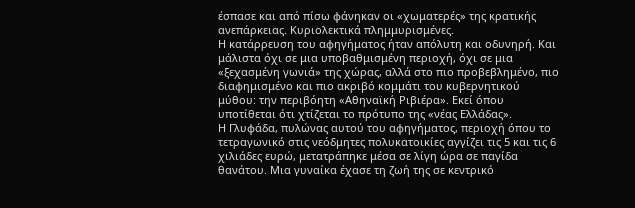έσπασε και από πίσω φάνηκαν οι «χωματερές» της κρατικής ανεπάρκειας. Κυριολεκτικά πλημμυρισμένες.
Η κατάρρευση του αφηγήματος ήταν απόλυτη και οδυνηρή. Και μάλιστα όχι σε μια υποβαθμισμένη περιοχή, όχι σε μια «ξεχασμένη γωνιά» της χώρας, αλλά στο πιο προβεβλημένο, πιο διαφημισμένο και πιο ακριβό κομμάτι του κυβερνητικού μύθου: την περιβόητη «Αθηναϊκή Ριβιέρα». Εκεί όπου υποτίθεται ότι χτίζεται το πρότυπο της «νέας Ελλάδας».
Η Γλυφάδα, πυλώνας αυτού του αφηγήματος, περιοχή όπου το τετραγωνικό στις νεόδμητες πολυκατοικίες αγγίζει τις 5 και τις 6 χιλιάδες ευρώ, μετατράπηκε μέσα σε λίγη ώρα σε παγίδα θανάτου. Μια γυναίκα έχασε τη ζωή της σε κεντρικό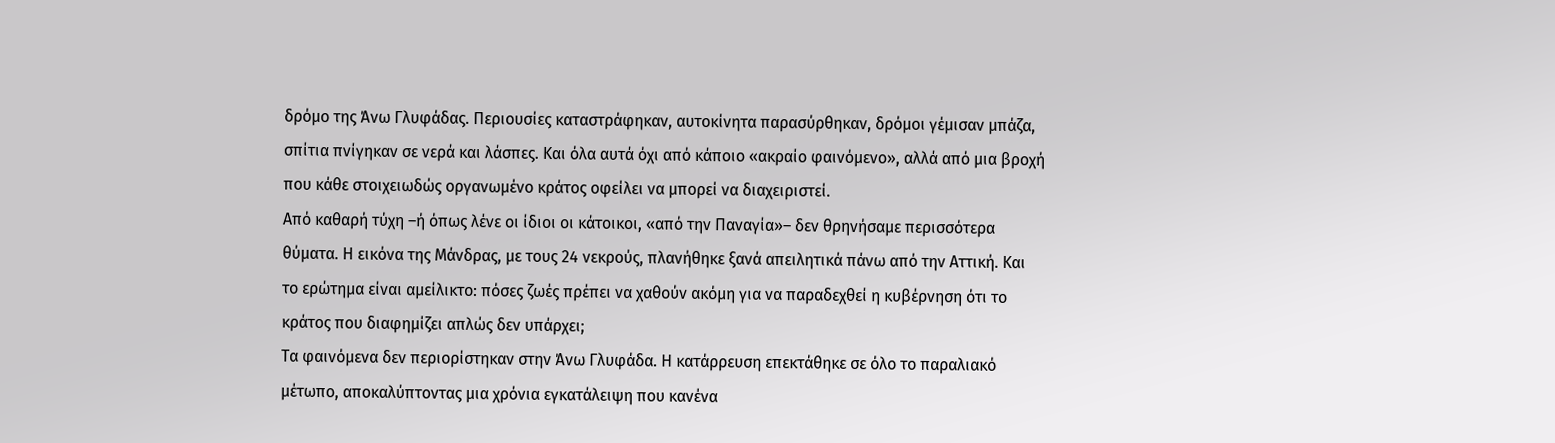δρόμο της Άνω Γλυφάδας. Περιουσίες καταστράφηκαν, αυτοκίνητα παρασύρθηκαν, δρόμοι γέμισαν μπάζα, σπίτια πνίγηκαν σε νερά και λάσπες. Και όλα αυτά όχι από κάποιο «ακραίο φαινόμενο», αλλά από μια βροχή που κάθε στοιχειωδώς οργανωμένο κράτος οφείλει να μπορεί να διαχειριστεί.
Από καθαρή τύχη –ή όπως λένε οι ίδιοι οι κάτοικοι, «από την Παναγία»– δεν θρηνήσαμε περισσότερα θύματα. Η εικόνα της Μάνδρας, με τους 24 νεκρούς, πλανήθηκε ξανά απειλητικά πάνω από την Αττική. Και το ερώτημα είναι αμείλικτο: πόσες ζωές πρέπει να χαθούν ακόμη για να παραδεχθεί η κυβέρνηση ότι το κράτος που διαφημίζει απλώς δεν υπάρχει;
Τα φαινόμενα δεν περιορίστηκαν στην Άνω Γλυφάδα. Η κατάρρευση επεκτάθηκε σε όλο το παραλιακό μέτωπο, αποκαλύπτοντας μια χρόνια εγκατάλειψη που κανένα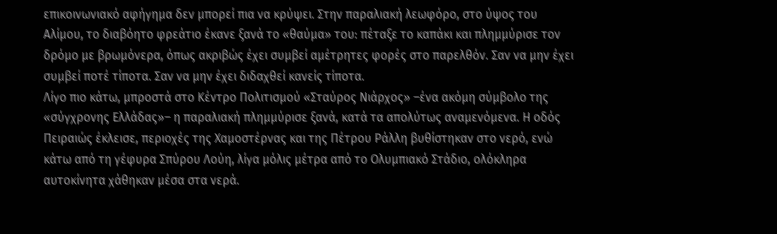επικοινωνιακό αφήγημα δεν μπορεί πια να κρύψει. Στην παραλιακή λεωφόρο, στο ύψος του Αλίμου, το διαβόητο φρεάτιο έκανε ξανά το «θαύμα» του: πέταξε το καπάκι και πλημμύρισε τον δρόμο με βρωμόνερα, όπως ακριβώς έχει συμβεί αμέτρητες φορές στο παρελθόν. Σαν να μην έχει συμβεί ποτέ τίποτα. Σαν να μην έχει διδαχθεί κανείς τίποτα.
Λίγο πιο κάτω, μπροστά στο Κέντρο Πολιτισμού «Σταύρος Νιάρχος» –ένα ακόμη σύμβολο της «σύγχρονης Ελλάδας»– η παραλιακή πλημμύρισε ξανά, κατά τα απολύτως αναμενόμενα. Η οδός Πειραιώς έκλεισε, περιοχές της Χαμοστέρνας και της Πέτρου Ράλλη βυθίστηκαν στο νερό, ενώ κάτω από τη γέφυρα Σπύρου Λούη, λίγα μόλις μέτρα από το Ολυμπιακό Στάδιο, ολόκληρα αυτοκίνητα χάθηκαν μέσα στα νερά.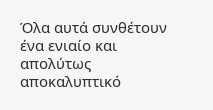Όλα αυτά συνθέτουν ένα ενιαίο και απολύτως αποκαλυπτικό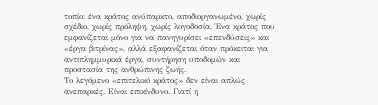τοπίο: ένα κράτος ανύπαρκτο, αποδιοργανωμένο, χωρίς σχέδιο, χωρίς πρόληψη, χωρίς λογοδοσία. Ένα κράτος που εμφανίζεται μόνο για να πανηγυρίσει «επενδύσεις» και «έργα βιτρίνας», αλλά εξαφανίζεται όταν πρόκειται για αντιπλημμυρικά έργα, συντήρηση υποδομών και προστασία της ανθρώπινης ζωής.
Το λεγόμενο «επιτελικό κράτος» δεν είναι απλώς ανεπαρκές. Είναι επικίνδυνο. Γιατί η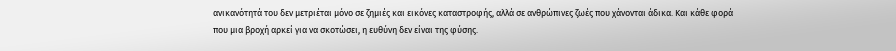ανικανότητά του δεν μετριέται μόνο σε ζημιές και εικόνες καταστροφής, αλλά σε ανθρώπινες ζωές που χάνονται άδικα. Και κάθε φορά που μια βροχή αρκεί για να σκοτώσει, η ευθύνη δεν είναι της φύσης.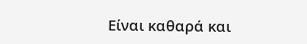Είναι καθαρά και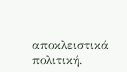αποκλειστικά πολιτική.